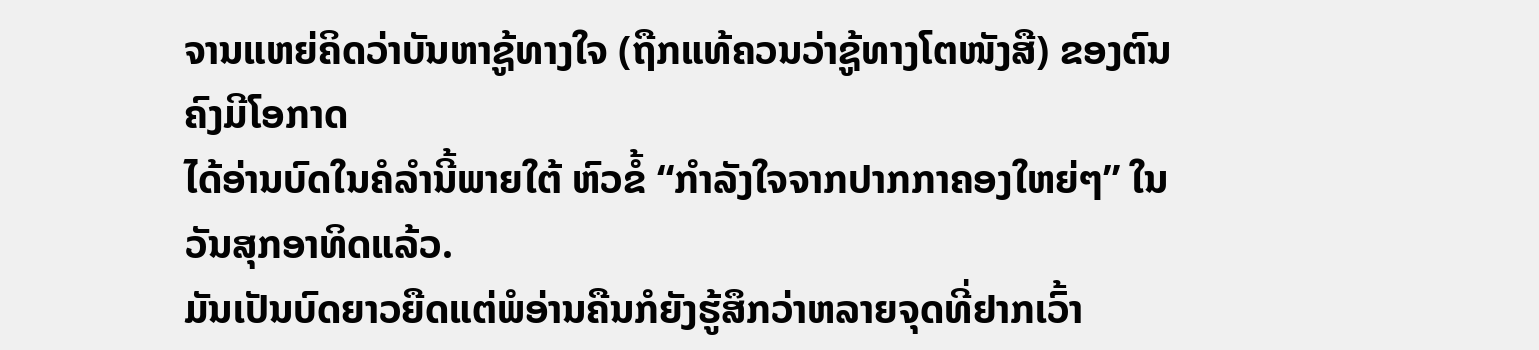ຈານແຫຍ່ຄິດວ່າບັນຫາຊູ້ທາງໃຈ (ຖືກແທ້ຄວນວ່າຊູ້ທາງໂຕໜັງສື) ຂອງຕົນຄົງມີໂອກາດ
ໄດ້ອ່ານບົດໃນຄໍລຳນີ້ພາຍໃຕ້ ຫົວຂໍ້ “ກຳລັງໃຈຈາກປາກກາຄອງໃຫຍ່ໆ” ໃນວັນສຸກອາທິດແລ້ວ.
ມັນເປັນບົດຍາວຍືດແຕ່ພໍອ່ານຄືນກໍຍັງຮູ້ສຶກວ່າຫລາຍຈຸດທີ່ຢາກເວົ້າ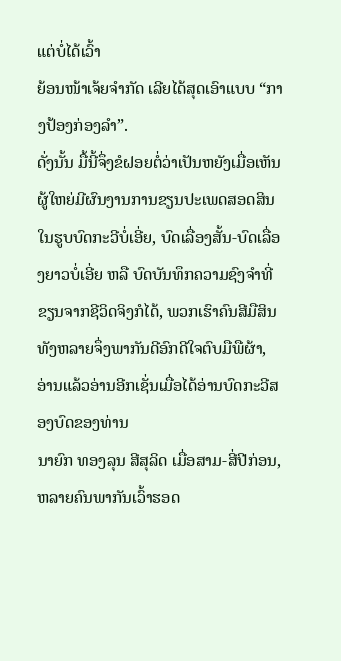ແຕ່ບໍ່ໄດ້ເວົ້າ
ຍ້ອນໜ້າເຈ້ຍຈຳກັດ ເລີຍໄດ້ສຸດເອົາແບບ “ກາງປ້ອງກ່ອງລຳ”.
ດັ່ງນັ້ນ ມື້ນີ້ຈຶ່ງຂໍຝອຍຕໍ່ວ່າເປັນຫຍັງເມື່ອເຫັນຜູ້ໃຫຍ່ມີຜົນງານການຂຽນປະເພດສອດສິນໃນຮູບບົດກະວີບໍ່ເອີ່ຍ, ບົດເລື່ອງສັ້ນ-ບົດເລື່ອງຍາວບໍ່ເອີ່ຍ ຫລື ບົດບັນທຶກຄວາມຊົງຈຳທີ່ຂຽນຈາກຊີວິດຈິງກໍໄດ້, ພວກເຮົາຄົນສີມືສິນທັງຫລາຍຈຶ່ງພາກັນດີອົກດີໃຈຕົບມືພືຜ້າ, ອ່ານແລ້ວອ່ານອີກເຊັ່ນເມື່ອໄດ້ອ່ານບົດກະວີສອງບົດຂອງທ່ານ
ນາຍົກ ທອງລຸນ ສີສຸລິດ ເມື່ອສາມ-ສີ່ປີກ່ອນ, ຫລາຍຄົນພາກັນເວົ້າຮອດ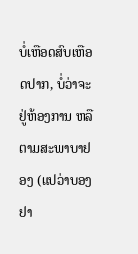ບໍ່ເຫືອດສົບເຫືອດປາກ, ບໍ່ວ່າຈະຢູ່ຫ້ອງການ ຫລື ຕາມສະພາບາຢອງ (ແປວ່າບອງຢາ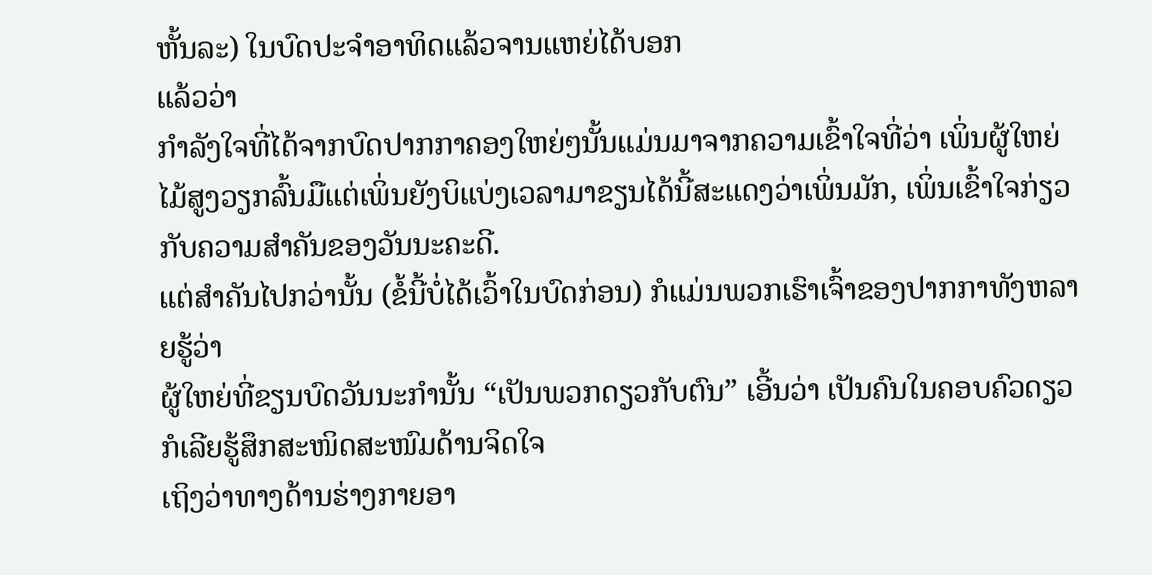ຫັ້ນລະ) ໃນບົດປະຈຳອາທິດແລ້ວຈານແຫຍ່ໄດ້ບອກ
ແລ້ວວ່າ
ກຳລັງໃຈທີ່ໄດ້ຈາກບົດປາກກາຄອງໃຫຍ່ໆນັ້ນແມ່ນມາຈາກຄວາມເຂົ້າໃຈທີ່ວ່າ ເພິ່ນຜູ້ໃຫຍ່ໄມ້ສູງວຽກລົ້ນມືແຕ່ເພິ່ນຍັງບິແບ່ງເວລາມາຂຽນໄດ້ນີ້ສະແດງວ່າເພິ່ນມັກ, ເພິ່ນເຂົ້າໃຈກ່ຽວກັບຄວາມສຳຄັນຂອງວັນນະຄະດີ.
ແຕ່ສຳຄັນໄປກວ່ານັ້ນ (ຂໍ້ນີ້ບໍ່ໄດ້ເວົ້າໃນບົດກ່ອນ) ກໍແມ່ນພວກເຮົາເຈົ້າຂອງປາກກາທັງຫລາຍຮູ້ວ່າ
ຜູ້ໃຫຍ່ທີ່ຂຽນບົດວັນນະກຳນັ້ນ “ເປັນພວກດຽວກັບຕົນ” ເອີ້ນວ່າ ເປັນຄົນໃນຄອບຄົວດຽວກໍເລີຍຮູ້ສຶກສະໜິດສະໜົມດ້ານຈິດໃຈ
ເຖິງວ່າທາງດ້ານຮ່າງກາຍອາ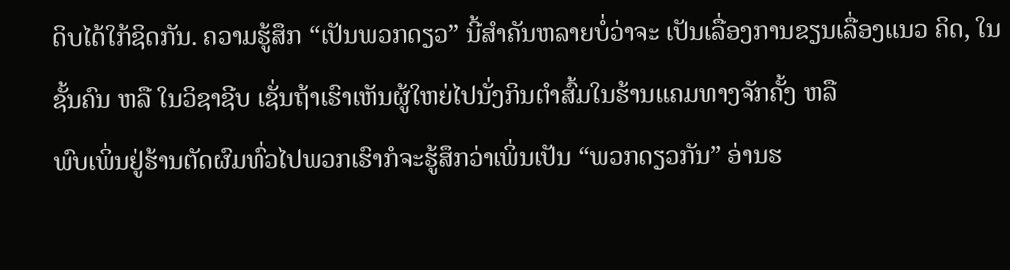ດິບໄດ້ໃກ້ຊິດກັນ. ຄວາມຮູ້ສຶກ “ເປັນພວກດຽວ” ນີ້ສຳຄັນຫລາຍບໍ່ວ່າຈະ ເປັນເລື່ອງການຂຽນເລື່ອງແນວ ຄິດ, ໃນຊັ້ນຄົນ ຫລື ໃນວິຊາຊີບ ເຊັ່ນຖ້າເຮົາເຫັນຜູ້ໃຫຍ່ໄປນັ່ງກິນຕຳສົ້ມໃນຮ້ານແຄມທາງຈັກຄັ້ງ ຫລື
ພົບເພິ່ນຢູ່ຮ້ານຕັດຜົມທົ່ວໄປພວກເຮົາກໍຈະຮູ້ສຶກວ່າເພິ່ນເປັນ “ພວກດຽວກັນ” ອ່ານຮ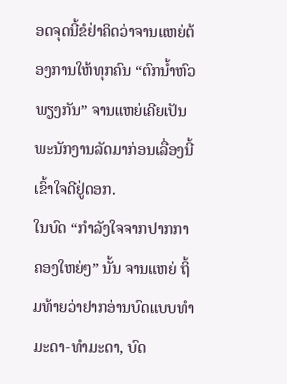ອດຈຸດນີ້ຂໍຢ່າຄິດວ່າຈານແຫຍ່ຕ້ອງການໃຫ້ທຸກຄົນ “ຕົກນ້ຳຫົວພຽງກັນ” ຈານແຫຍ່ເຄີຍເປັນພະນັກງານລັດມາກ່ອນເລື່ອງນີ້ ເຂົ້າໃຈດີຢູ່ດອກ.
ໃນບົດ “ກຳລັງໃຈຈາກປາກກາຄອງໃຫຍ່ໆ” ນັ້ນ ຈານແຫຍ່ ຖິ້ມທ້າຍວ່າຢາກອ່ານບົດແບບທຳມະດາ-ທຳມະດາ, ບົດ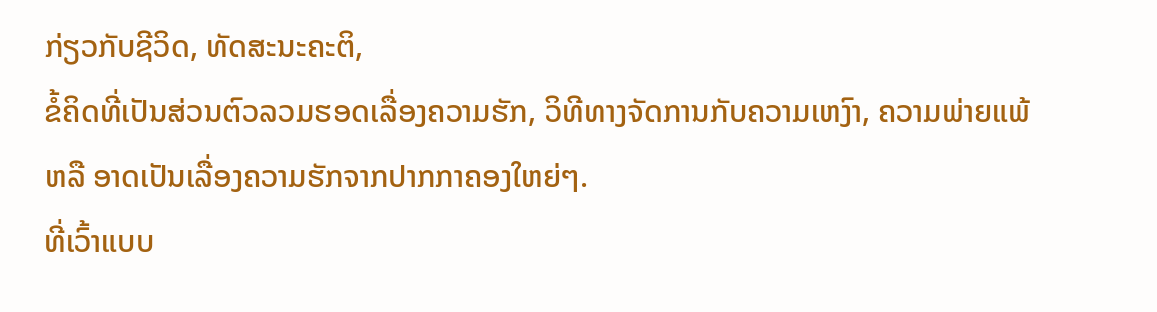ກ່ຽວກັບຊີວິດ, ທັດສະນະຄະຕິ,
ຂໍ້ຄິດທີ່ເປັນສ່ວນຕົວລວມຮອດເລື່ອງຄວາມຮັກ, ວິທີທາງຈັດການກັບຄວາມເຫງົາ, ຄວາມພ່າຍແພ້ ຫລື ອາດເປັນເລື່ອງຄວາມຮັກຈາກປາກກາຄອງໃຫຍ່ໆ.
ທີ່ເວົ້າແບບ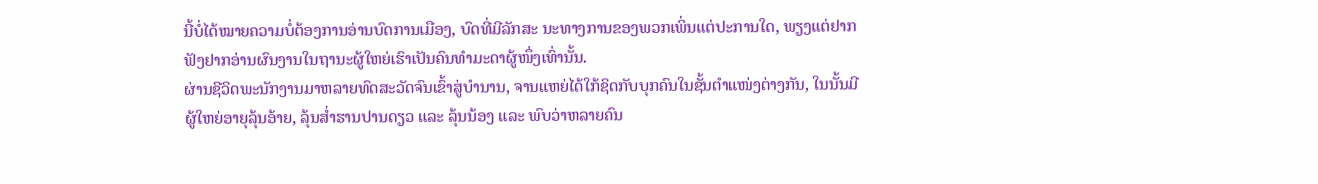ນີ້ບໍ່ໄດ້ໝາຍຄວາມບໍ່ຕ້ອງການອ່ານບົດການເມືອງ, ບົດທີ່ມີລັກສະ ນະທາງການຂອງພວກເພິ່ນແຕ່ປະການໃດ, ພຽງແຕ່ຢາກຟັງຢາກອ່ານຜົນງານໃນຖານະຜູ້ໃຫຍ່ເຮົາເປັນຄົນທຳມະດາຜູ້ໜຶ່ງເທົ່ານັ້ນ.
ຜ່ານຊີວິດພະນັກງານມາຫລາຍທົດສະວັດຈົນເຂົ້າສູ່ບຳນານ, ຈານແຫຍ່ໄດ້ໃກ້ຊິດກັບບຸກຄົນໃນຊັ້ນຕຳແໜ່ງຕ່າງກັນ, ໃນນັ້ນມີຜູ້ໃຫຍ່ອາຍຸລຸ້ນອ້າຍ, ລຸ້ນສໍ່າຮານປານດຽວ ແລະ ລຸ້ນນ້ອງ ແລະ ພົບວ່າຫລາຍຄົນ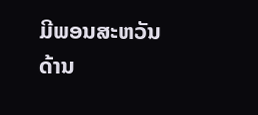ມີພອນສະຫວັນດ້ານ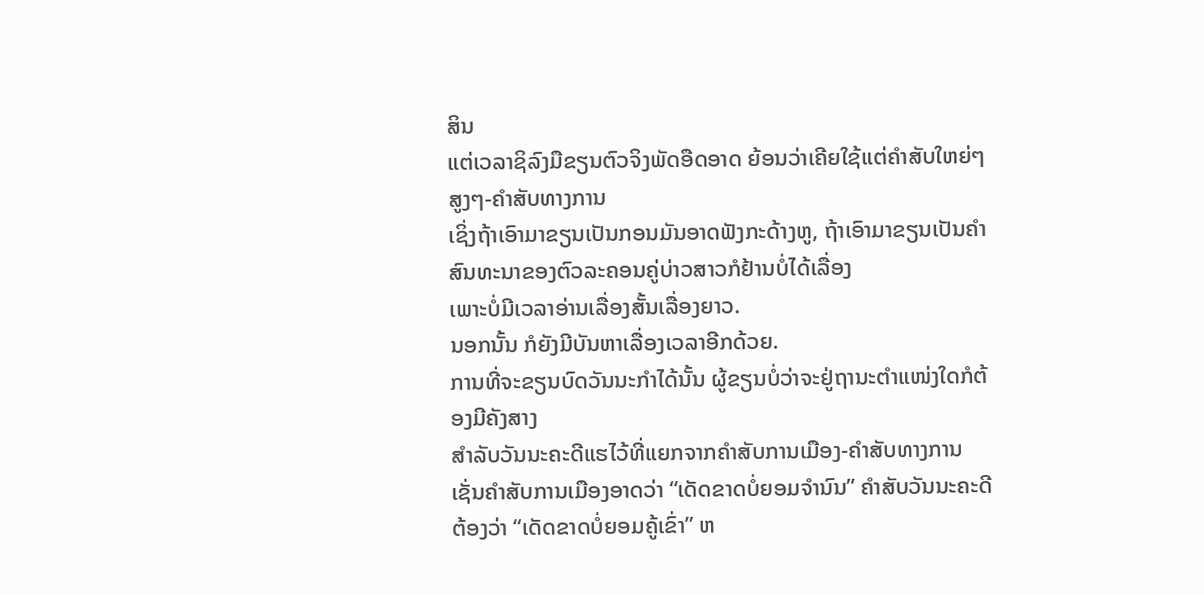ສິນ
ແຕ່ເວລາຊິລົງມືຂຽນຕົວຈິງພັດອືດອາດ ຍ້ອນວ່າເຄີຍໃຊ້ແຕ່ຄຳສັບໃຫຍ່ໆສູງໆ-ຄຳສັບທາງການ
ເຊິ່ງຖ້າເອົາມາຂຽນເປັນກອນມັນອາດຟັງກະດ້າງຫູ, ຖ້າເອົາມາຂຽນເປັນຄຳສົນທະນາຂອງຕົວລະຄອນຄູ່ບ່າວສາວກໍຢ້ານບໍ່ໄດ້ເລື່ອງ
ເພາະບໍ່ມີເວລາອ່ານເລື່ອງສັ້ນເລື່ອງຍາວ.
ນອກນັ້ນ ກໍຍັງມີບັນຫາເລື່ອງເວລາອີກດ້ວຍ.
ການທີ່ຈະຂຽນບົດວັນນະກຳໄດ້ນັ້ນ ຜູ້ຂຽນບໍ່ວ່າຈະຢູ່ຖານະຕຳແໜ່ງໃດກໍຕ້ອງມີຄັງສາງ
ສຳລັບວັນນະຄະດີແຮໄວ້ທີ່ແຍກຈາກຄຳສັບການເມືອງ-ຄຳສັບທາງການ ເຊັ່ນຄຳສັບການເມືອງອາດວ່າ “ເດັດຂາດບໍ່ຍອມຈຳນົນ” ຄຳສັບວັນນະຄະດີຕ້ອງວ່າ “ເດັດຂາດບໍ່ຍອມຄູ້ເຂົ່າ” ຫ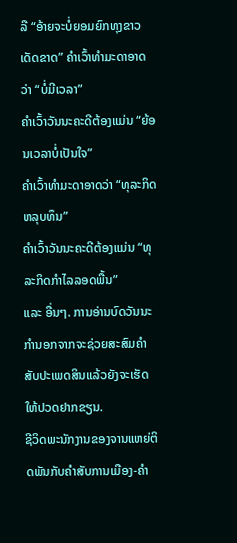ລື “ອ້າຍຈະບໍ່ຍອມຍົກທຸງຂາວເດັດຂາດ” ຄຳເວົ້າທຳມະດາອາດວ່າ “ບໍ່ມີເວລາ”
ຄຳເວົ້າວັນນະຄະດີຕ້ອງແມ່ນ “ຍ້ອນເວລາບໍ່ເປັນໃຈ”
ຄຳເວົ້າທຳມະດາອາດວ່າ “ທຸລະກິດຫລຸບທຶນ”
ຄຳເວົ້າວັນນະຄະດີຕ້ອງແມ່ນ “ທຸລະກິດກຳໄລລອດພື້ນ”
ແລະ ອື່ນໆ. ການອ່ານບົດວັນນະກຳນອກຈາກຈະຊ່ວຍສະສົມຄຳສັບປະເພດສິນແລ້ວຍັງຈະເຮັດໃຫ້ປວດຢາກຂຽນ.
ຊີວິດພະນັກງານຂອງຈານແຫຍ່ຕິດພັນກັບຄຳສັບການເມືອງ-ຄຳ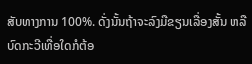ສັບທາງການ 100%. ດັ່ງນັ້ນຖ້າຈະລົງມືຂຽນເລື່ອງສັ້ນ ຫລື ບົດກະວີເທື່ອໃດກໍຕ້ອ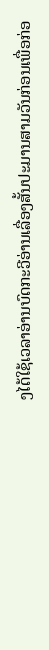ງໄດ້ໃຊ້ເວລາອ່ານບົດກະວີອ່ານເລື່ອງສັ້ນປະມານສາມວັນກ່ອນເພື່ອກ່ອ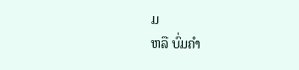ມ
ຫລື ບົ່ມຄຳ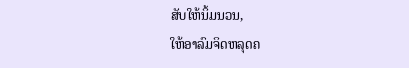ສັບໃຫ້ນິ້ມນວນ,
ໃຫ້ອາລົມຈິດຫລຸດຄ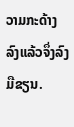ວາມກະດ້າງລົງແລ້ວຈຶ່ງລົງມືຂຽນ.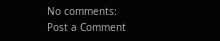No comments:
Post a Comment